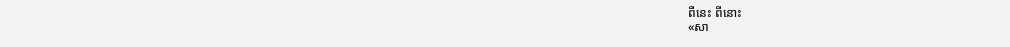ពីនេះ ពីនោះ
«សា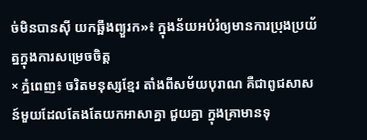ច់មិនបានស៊ី យកឆ្អឹងព្យួរក»៖ ក្នុងន័យអប់រំឲ្យមានការប្រុងប្រយ័ត្នក្នុងការសម្រេចចិត្ត
× ភ្នំពេញ៖ ចរិតមនុស្សខ្មែរ តាំងពីសម័យបុរាណ គឺជាពូជសាសន៍មួយដែលតែងតែយកអាសាគ្នា ជួយគ្នា ក្នុងគ្រាមានទុ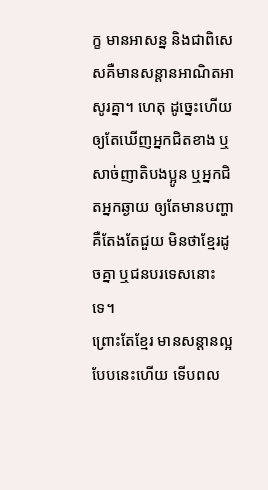ក្ខ មានអាសន្ន និងជាពិសេសគឺមានសន្តានអាណិតអាសូរគ្នា។ ហេតុ ដូច្នេះហើយ ឲ្យតែឃើញអ្នកជិតខាង ឬសាច់ញាតិបងប្អូន ឬអ្នកជិតអ្នកឆ្ងាយ ឲ្យតែមានបញ្ហាគឺតែងតែជួយ មិនថាខ្មែរដូចគ្នា ឬជនបរទេសនោះទេ។
ព្រោះតែខ្មែរ មានសន្តានល្អបែបនេះហើយ ទើបពល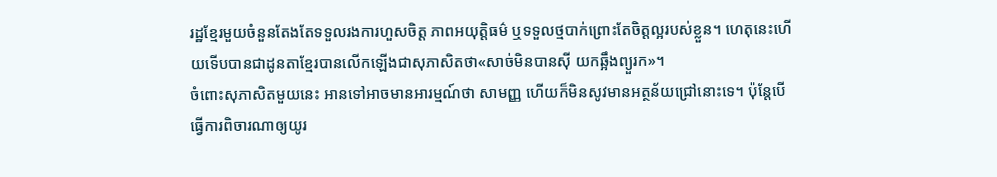រដ្ឋខ្មែរមួយចំនួនតែងតែទទួលរងការហួសចិត្ត ភាពអយុត្តិធម៌ ឬទទួលថ្មបាក់ព្រោះតែចិត្តល្អរបស់ខ្លួន។ ហេតុនេះហើយទើបបានជាដូនតាខ្មែរបានលើកឡើងជាសុភាសិតថា«សាច់មិនបានស៊ី យកឆ្អឹងព្យួរក»។
ចំពោះសុភាសិតមួយនេះ អានទៅអាចមានអារម្មណ៍ថា សាមញ្ញ ហើយក៏មិនសូវមានអត្ថន័យជ្រៅនោះទេ។ ប៉ុន្តែបើធ្វើការពិចារណាឲ្យយូរ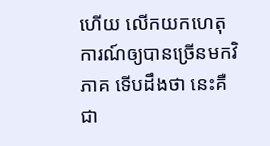ហើយ លើកយកហេតុការណ៍ឲ្យបានច្រើនមកវិភាគ ទើបដឹងថា នេះគឺជា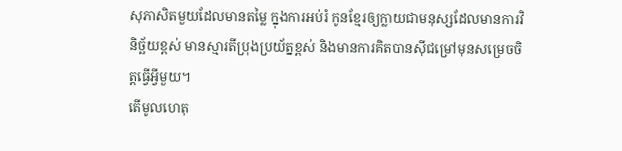សុភាសិតមួយដែលមានតម្លៃ ក្នុងការអប់រំ កូនខ្មែរឲ្យក្លាយជាមនុស្សដែលមានការវិនិច្ឆ័យខ្ពស់ មានស្មារតីប្រុងប្រយ័ត្នខ្ពស់ និងមានការគិតបានស៊ីជម្រៅមុនសម្រេចចិត្តធ្វើអ្វីមួយ។
តើមូលហេតុ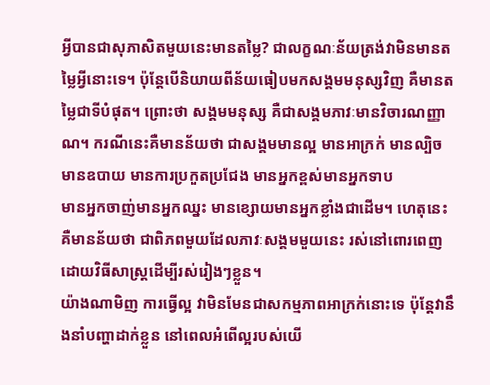អ្វីបានជាសុភាសិតមួយនេះមានតម្លៃ? ជាលក្ខណៈន័យត្រង់វាមិនមានតម្លៃអ្វីនោះទេ។ ប៉ុន្តែបើនិយាយពីន័យធៀបមកសង្គមមនុស្សវិញ គឺមានតម្លៃជាទីបំផុត។ ព្រោះថា សង្គមមនុស្ស គឺជាសង្គមភាវៈមានវិចារណញ្ញាណ។ ករណីនេះគឺមានន័យថា ជាសង្គមមានល្អ មានអាក្រក់ មានល្បិច មានឧបាយ មានការប្រកួតប្រជែង មានអ្នកខ្ពស់មានអ្នកទាប
មានអ្នកចាញ់មានអ្នកឈ្នះ មានខ្សោយមានអ្នកខ្លាំងជាដើម។ ហេតុនេះ គឺមានន័យថា ជាពិភពមួយដែលភាវៈសង្គមមួយនេះ រស់នៅពោរពេញដោយវិធីសាស្ត្រដើម្បីរស់រៀងៗខ្លួន។
យ៉ាងណាមិញ ការធ្វើល្អ វាមិនមែនជាសកម្មភាពអាក្រក់នោះទេ ប៉ុន្តែវានឹងនាំបញ្ហាដាក់ខ្លួន នៅពេលអំពើល្អរបស់យើ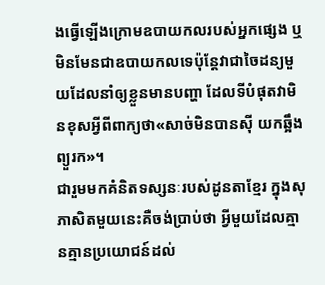ងធ្វើឡើងក្រោមឧបាយកលរបស់អ្នកផ្សេង ឬមិនមែនជាឧបាយកលទេប៉ុន្តែវាជាចៃដន្យមួយដែលនាំឲ្យខ្លួនមានបញ្ហា ដែលទីបំផុតវាមិនខុសអ្វីពីពាក្យថា«សាច់មិនបានស៊ី យកឆ្អឹងព្យួរក»។
ជារួមមកគំនិតទស្សនៈរបស់ដូនតាខ្មែរ ក្នុងសុភាសិតមួយនេះគឺចង់ប្រាប់ថា អ្វីមួយដែលគ្មានគ្មានប្រយោជន៍ដល់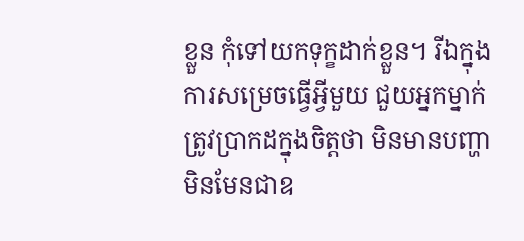ខ្លួន កុំទៅយកទុក្ខដាក់ខ្លួន។ រីឯក្នុងការសម្រេចធ្វើអ្វីមួយ ជួយអ្នកម្នាក់ ត្រូវប្រាកដក្នុងចិត្តថា មិនមានបញ្ហា មិនមែនជាឧ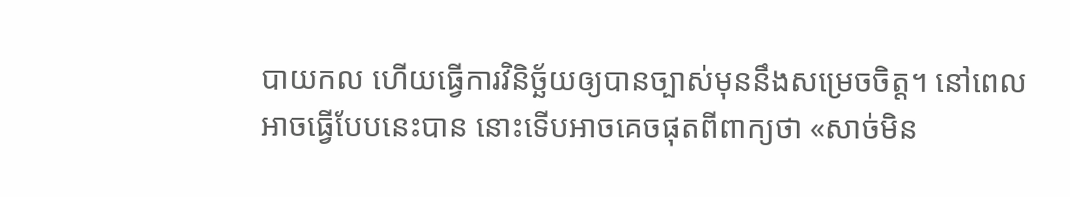បាយកល ហើយធ្វើការវិនិច្ឆ័យឲ្យបានច្បាស់មុននឹងសម្រេចចិត្ត។ នៅពេលអាចធ្វើបែបនេះបាន នោះទើបអាចគេចផុតពីពាក្យថា «សាច់មិន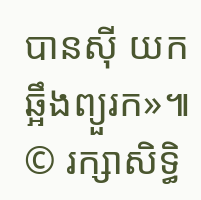បានស៊ី យកឆ្អឹងព្យួរក»៕
© រក្សាសិទ្ធិ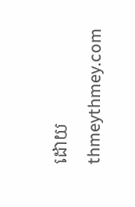ដោយ thmeythmey.com